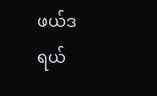ဖယ်ဒရယ်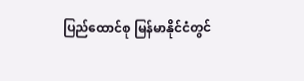ပြည်ထောင်စု မြန်မာနိုင်ငံတွင်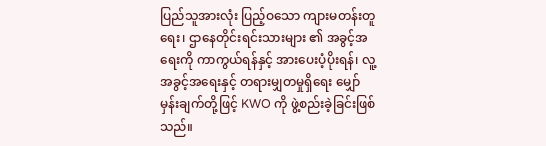ပြည်သူအားလုံး ပြည့်ဝသော ကျားမတန်းတူရေး၊ ဌာနေတိုင်းရင်းသားများ ၏ အခွင့်အရေးကို ကာကွယ်ရန်နှင့် အားပေးပံ့ပိုးရန်၊ လူ့အခွင့်အရေးနှင့် တရားမျှတမှုရှိရေး မျှော်မှန်းချက်တို့ဖြင့် KWO ကို ဖွဲ့စည်းခဲ့ခြင်းဖြစ်သည်။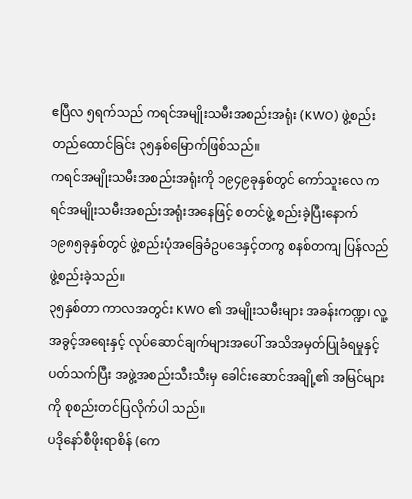ဧပြီလ ၅ရက်သည် ကရင်အမျိုးသမီးအစည်းအရုံး (KWO) ဖွဲ့စည်းတည်ထောင်ခြင်း ၃၅နှစ်မြောက်ဖြစ်သည်။
ကရင်အမျိုးသမီးအစည်းအရုံးကို ၁၉၄၉ခုနှစ်တွင် ကော်သူးလေ ကရင်အမျိုးသမီးအစည်းအရုံးအနေဖြင့် စတင်ဖွဲ့ စည်းခဲ့ပြီးနောက် ၁၉၈၅ခုနှစ်တွင် ဖွဲ့စည်းပုံအခြေခံဥပဒေနှင့်တကွ စနစ်တကျ ပြန်လည်ဖွဲ့စည်းခဲ့သည်။
၃၅နှစ်တာ ကာလအတွင်း KWO ၏ အမျိုးသမီးများ အခန်းကဏ္ဍ၊ လူ့အခွင့်အရေးနှင့် လုပ်ဆောင်ချက်များအပေါ် အသိအမှတ်ပြုခံရမှုနှင့်ပတ်သက်ပြီး အဖွဲ့အစည်းသီးသီးမှ ခေါင်းဆောင်အချို့၏ အမြင်များကို စုစည်းတင်ပြလိုက်ပါ သည်။
ပဒိုနော်စီဖိုးရာစိန် (ကေ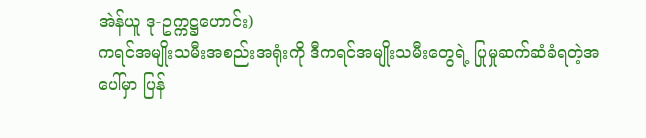အဲန်ယူ ဒု-ဥက္ကဋ္ဌဟောင်း)
ကရင်အမျိုးသမီးအစည်းအရုံးကို ဒီကရင်အမျိုးသမီးတွေရဲ့ ပြုမှုဆက်ဆံခံရတဲ့အပေါ်မှာ ပြန်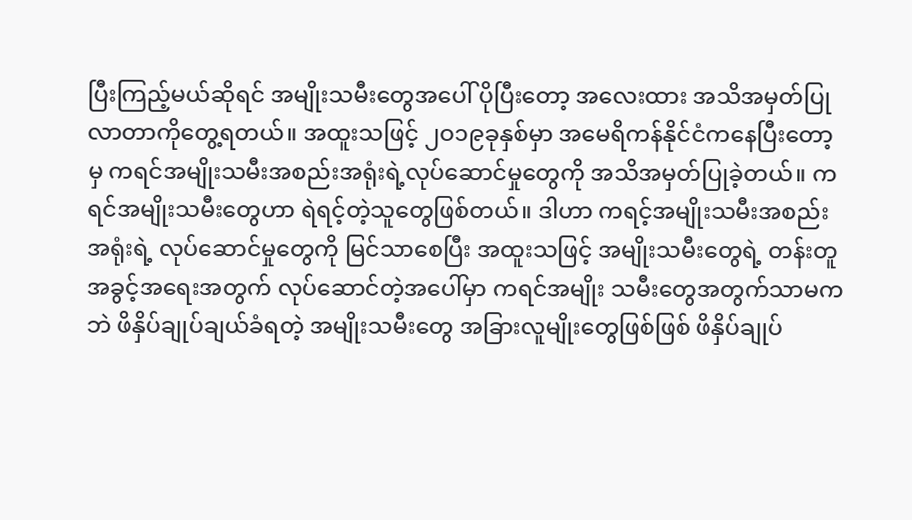ပြီးကြည့်မယ်ဆိုရင် အမျိုးသမီးတွေအပေါ် ပိုပြီးတော့ အလေးထား အသိအမှတ်ပြုလာတာကိုတွေ့ရတယ်။ အထူးသဖြင့် ၂ဝ၁၉ခုနှစ်မှာ အမေရိကန်နိုင်ငံကနေပြီးတော့မှ ကရင်အမျိုးသမီးအစည်းအရုံးရဲ့လုပ်ဆောင်မှုတွေကို အသိအမှတ်ပြုခဲ့တယ်။ ကရင်အမျိုးသမီးတွေဟာ ရဲရင့်တဲ့သူတွေဖြစ်တယ်။ ဒါဟာ ကရင့်အမျိုးသမီးအစည်းအရုံးရဲ့ လုပ်ဆောင်မှုတွေကို မြင်သာစေပြီး အထူးသဖြင့် အမျိုးသမီးတွေရဲ့ တန်းတူအခွင့်အရေးအတွက် လုပ်ဆောင်တဲ့အပေါ်မှာ ကရင်အမျိုး သမီးတွေအတွက်သာမကဘဲ ဖိနှိပ်ချုပ်ချယ်ခံရတဲ့ အမျိုးသမီးတွေ အခြားလူမျိုးတွေဖြစ်ဖြစ် ဖိနှိပ်ချုပ်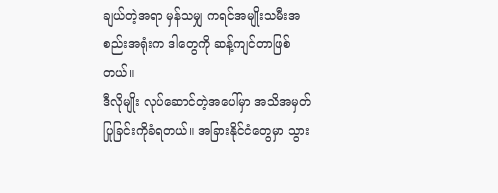ချယ်တဲ့အရာ မှန်သမျှ ကရင်အမျိုးသမီးအစည်းအရုံးက ဒါတွေကို ဆန့်ကျင်တာဖြစ်တယ်။
ဒီလိုမျိုး လုပ်ဆောင်တဲ့အပေါ်မှာ အသိအမှတ်ပြုခြင်းကိုခံရတယ်။ အခြားနိုင်ငံတွေမှာ သွား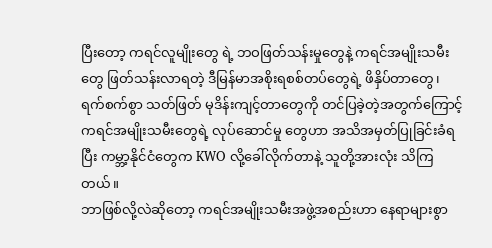ပြီးတော့ ကရင်လူမျိုးတွေ ရဲ့ ဘဝဖြတ်သန်းမှုတွေနဲ့ ကရင်အမျိုးသမီးတွေ ဖြတ်သန်းလာရတဲ့ ဒီမြန်မာအစိုးရစစ်တပ်တွေရဲ့ ဖိနှိပ်တာတွေ၊ ရက်စက်စွာ သတ်ဖြတ် မုဒိန်းကျင့်တာတွေကို တင်ပြခဲ့တဲ့အတွက်ကြောင့် ကရင်အမျိုးသမီးတွေရဲ့ လုပ်ဆောင်မှု တွေဟာ အသိအမှတ်ပြုခြင်းခံရပြီး ကမ္ဘာ့နိုင်ငံတွေက KWO လို့ခေါ်လိုက်တာနဲ့ သူတို့အားလုံး သိကြတယ်။
ဘာဖြစ်လို့လဲဆိုတော့ ကရင်အမျိုးသမီးအဖွဲ့အစည်းဟာ နေရာများစွာ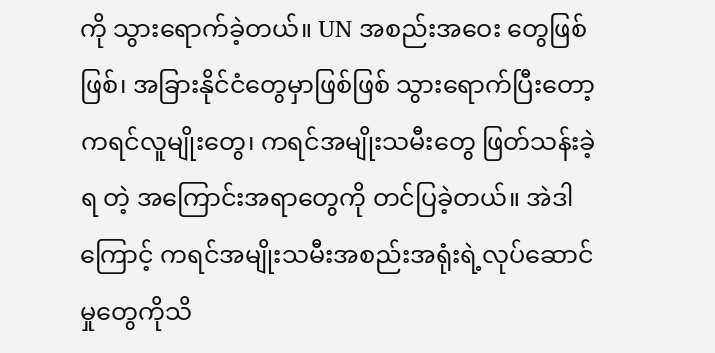ကို သွားရောက်ခဲ့တယ်။ UN အစည်းအဝေး တွေဖြစ်ဖြစ်၊ အခြားနိုင်ငံတွေမှာဖြစ်ဖြစ် သွားရောက်ပြီးတော့ ကရင်လူမျိုးတွေ၊ ကရင်အမျိုးသမီးတွေ ဖြတ်သန်းခဲ့ရ တဲ့ အကြောင်းအရာတွေကို တင်ပြခဲ့တယ်။ အဲဒါကြောင့် ကရင်အမျိုးသမီးအစည်းအရုံးရဲ့လုပ်ဆောင်မှုတွေကိုသိ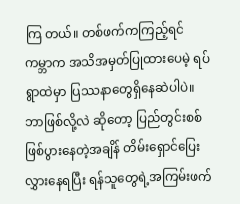ကြ တယ်။ တစ်ဖက်ကကြည့်ရင် ကမ္ဘာက အသိအမှတ်ပြုထားပေမဲ့ ရပ်ရွာထဲမှာ ပြဿနာတွေရှိနေဆဲပါပဲ။ ဘာဖြစ်လို့လဲ ဆိုတော့ ပြည်တွင်းစစ်ဖြစ်ပွားနေတဲ့အချိန် တိမ်းရှောင်ပြေးလွှားနေရပြီး ရန်သူတွေရဲ့အကြမ်းဖက်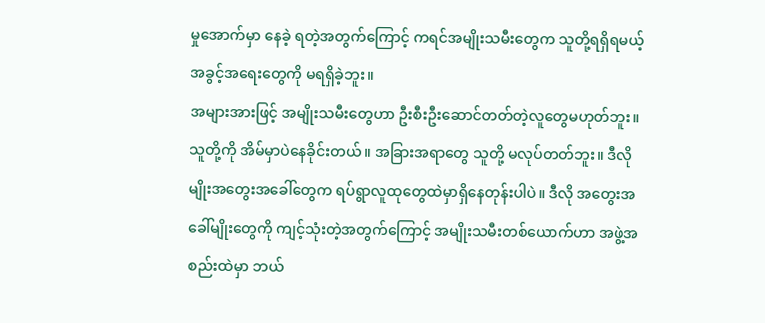မှုအောက်မှာ နေခဲ့ ရတဲ့အတွက်ကြောင့် ကရင်အမျိုးသမီးတွေက သူတို့ရရှိရမယ့် အခွင့်အရေးတွေကို မရရှိခဲ့ဘူး။
အများအားဖြင့် အမျိုးသမီးတွေဟာ ဦးစီးဦးဆောင်တတ်တဲ့လူတွေမဟုတ်ဘူး။ သူတို့ကို အိမ်မှာပဲနေခိုင်းတယ်။ အခြားအရာတွေ သူတို့ မလုပ်တတ်ဘူး။ ဒီလိုမျိုးအတွေးအခေါ်တွေက ရပ်ရွာလူထုတွေထဲမှာရှိနေတုန်းပါပဲ။ ဒီလို အတွေးအခေါ်မျိုးတွေကို ကျင့်သုံးတဲ့အတွက်ကြောင့် အမျိုးသမီးတစ်ယောက်ဟာ အဖွဲ့အစည်းထဲမှာ ဘယ်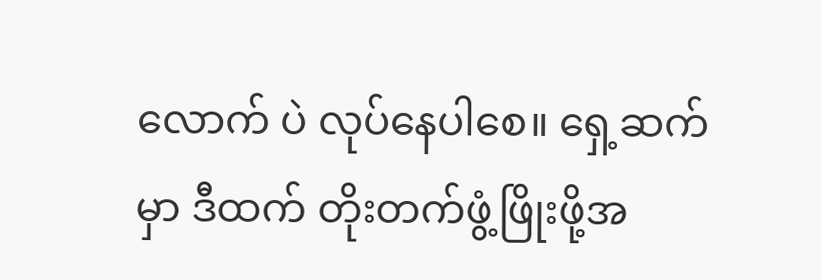လောက် ပဲ လုပ်နေပါစေ။ ရှေ့ဆက်မှာ ဒီထက် တိုးတက်ဖွံ့ဖြိုးဖို့အ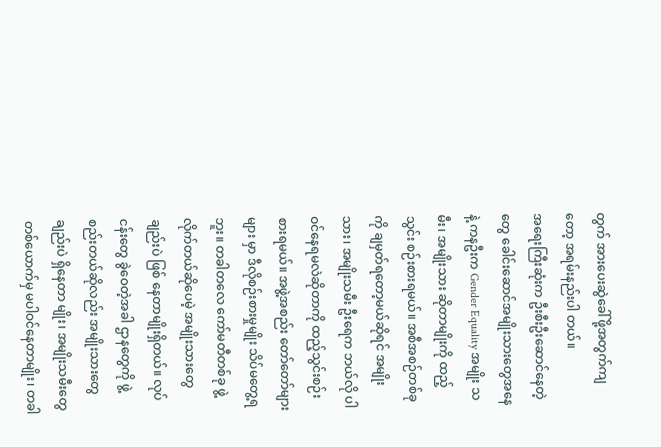တွက် အားပေးဆွဲခေါ်ဖို့အတွက်ကျတော့ အရမ်းနည်းပါ တယ်။
အရေးကြီးဆုံးက ဦးစီးဦးဆောင်နေတဲ့တွေ ခေါင်းဆောင်အမျိုးသားတွေအနေနဲ့ ကနဦးက Gender Equality အမျိုး သမီး၊ အမျိုးသား ဆိုတာမျိုးကို ထည့်သွင်း စဉ်းစားရမယ်။ အစီအစဉ်တစ်ခုကို ချမှတ်ရတော့မယ်ဆိုရင် အမျိုးသား၊ အမျိုးသမီး ဦးရေက ဘယ်လို ပါဝင်နေရမလဲဆိုတာကို ထည့်သွင်းစဉ်းစားရမယ်။ အဖွဲ့အစည်း တော်တော်များများ မှာ ဒီလိုစဉ်းစားမှုမျိုး သိပ်မတွေ့ရဘူး။ တခါတလေ ကော်မတီတစ်ခု ဖွဲ့လိုက်တယ်ဆိုပေမဲ့ အမျိုးသားတွေချည်းပဲ ဖြစ် နေတာမျိုးရှိတယ်။ လုပ်ငန်းတွေ ခွဲဝေတဲ့အခါ ဌာနတွေကို ဖွဲ့စည်းတယ်ဆိုလည်း အမျိုးသားတွေချည်းပဲ ရှိနေတာ မျိုး၊ အမျိုးသမီးတွေ တစ်ယောက်မှ မပါဝင်နေတာမျိုး၊ တခါ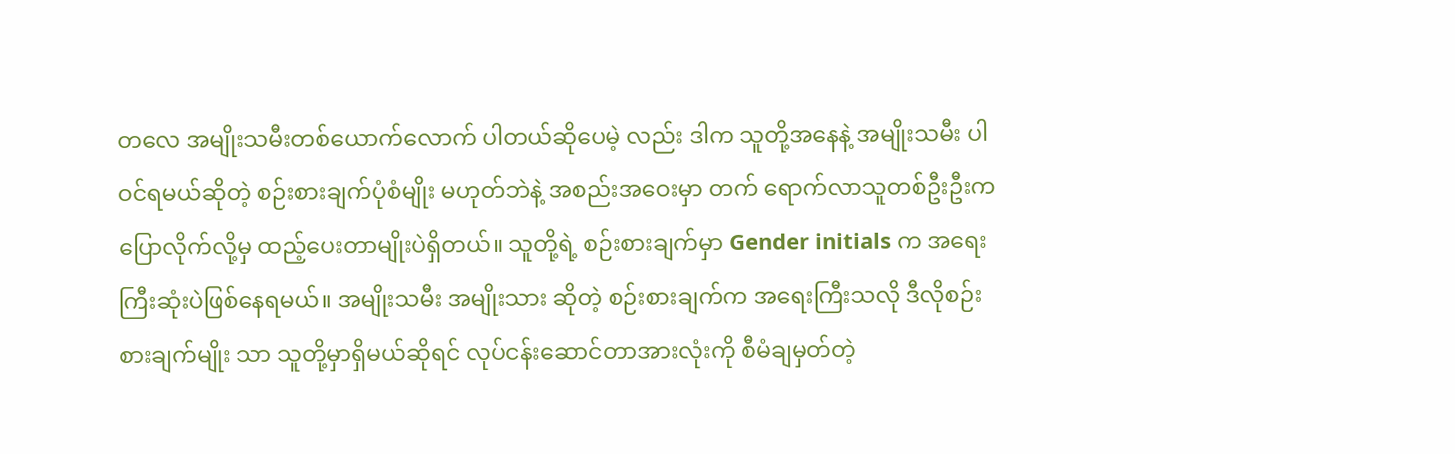တလေ အမျိုးသမီးတစ်ယောက်လောက် ပါတယ်ဆိုပေမဲ့ လည်း ဒါက သူတို့အနေနဲ့ အမျိုးသမီး ပါဝင်ရမယ်ဆိုတဲ့ စဉ်းစားချက်ပုံစံမျိုး မဟုတ်ဘဲနဲ့ အစည်းအဝေးမှာ တက် ရောက်လာသူတစ်ဦးဦးက ပြောလိုက်လို့မှ ထည့်ပေးတာမျိုးပဲရှိတယ်။ သူတို့ရဲ့ စဉ်းစားချက်မှာ Gender initials က အရေးကြီးဆုံးပဲဖြစ်နေရမယ်။ အမျိုးသမီး အမျိုးသား ဆိုတဲ့ စဉ်းစားချက်က အရေးကြီးသလို ဒီလိုစဉ်းစားချက်မျိုး သာ သူတို့မှာရှိမယ်ဆိုရင် လုပ်ငန်းဆောင်တာအားလုံးကို စီမံချမှတ်တဲ့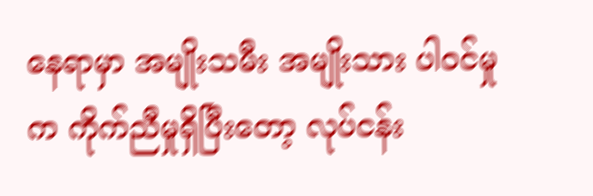နေရာမှာ အမျိုးသမီး အမျိုးသား ပါဝင်မှုက ကိုက်ညီမှုရှိပြီးတော့ လုပ်ငန်း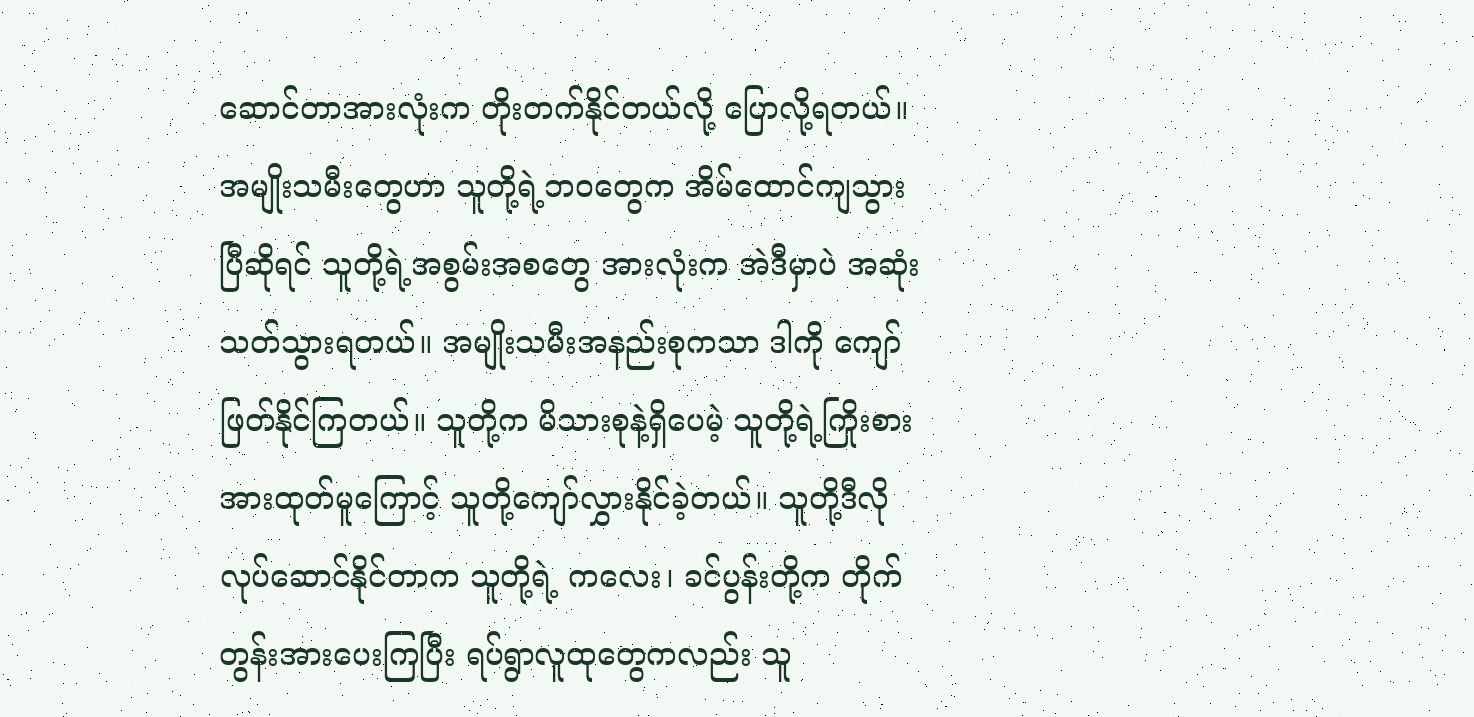ဆောင်တာအားလုံးက တိုးတက်နိုင်တယ်လို့ ပြောလို့ရတယ်။
အမျိုးသမီးတွေဟာ သူတို့ရဲ့ဘဝတွေက အိမ်ထောင်ကျသွားပြီဆိုရင် သူတို့ရဲ့အစွမ်းအစတွေ အားလုံးက အဲဒီမှာပဲ အဆုံးသတ်သွားရတယ်။ အမျိုးသမီးအနည်းစုကသာ ဒါကို ကျော်ဖြတ်နိုင်ကြတယ်။ သူတို့က မိသားစုနဲ့ရှိပေမဲ့ သူတို့ရဲ့ကြိုးစားအားထုတ်မူကြောင့် သူတို့ကျော်လွှားနိုင်ခဲ့တယ်။ သူတို့ဒီလိုလုပ်ဆောင်နိုင်တာက သူတို့ရဲ့ ကလေး၊ ခင်ပွန်းတို့က တိုက်တွန်းအားပေးကြပြီး ရပ်ရွာလူထုတွေကလည်း သူ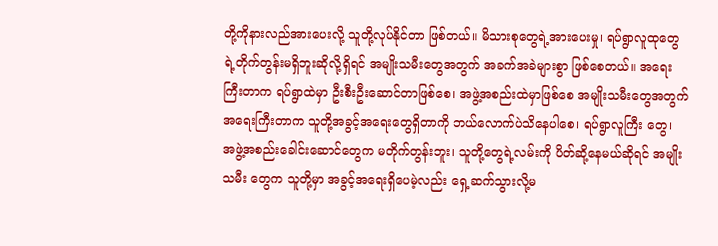တို့ကိုနားလည်အားပေးလို့ သူတို့လုပ်နိုင်တာ ဖြစ်တယ်။ မိသားစုတွေရဲ့အားပေးမှု၊ ရပ်ရွာလူထုတွေရဲ့တိုက်တွန်းမရှိဘူးဆိုလို့ရှိရင် အမျိုးသမီးတွေအတွက် အခက်အခဲများစွာ ဖြစ်စေတယ်။ အရေးကြီးတာက ရပ်ရွာထဲမှာ ဦးစီးဦးဆောင်တာဖြစ်စေ၊ အဖွဲ့အစည်းထဲမှာဖြစ်စေ အမျိုးသမီးတွေအတွက် အရေးကြီးတာက သူတို့အခွင့်အရေးတွေရှိတာကို ဘယ်လောက်ပဲသိနေပါစေ၊ ရပ်ရွာလူကြီး တွေ၊ အဖွဲ့အစည်းခေါင်းဆောင်တွေက မတိုက်တွန်းဘူး၊ သူတို့တွေရဲ့လမ်းကို ပိတ်ဆို့နေမယ်ဆိုရင် အမျိုးသမီး တွေက သူတို့မှာ အခွင့်အရေးရှိပေမဲ့လည်း ရှေ့ဆက်သွားလို့မ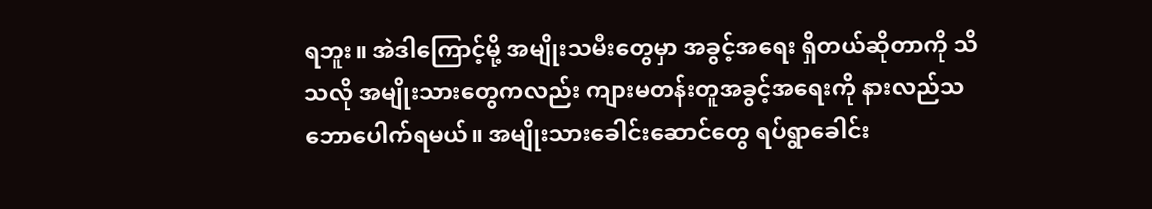ရဘူး။ အဲဒါကြောင့်မို့ အမျိုးသမီးတွေမှာ အခွင့်အရေး ရှိတယ်ဆိုတာကို သိသလို အမျိုးသားတွေကလည်း ကျားမတန်းတူအခွင့်အရေးကို နားလည်သဘောပေါက်ရမယ်။ အမျိုးသားခေါင်းဆောင်တွေ ရပ်ရွာခေါင်း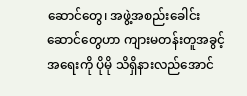ဆောင်တွေ၊ အဖွဲ့အစည်းခေါင်းဆောင်တွေဟာ ကျားမတန်းတူအခွင့် အရေးကို ပိုမို သိရှိနားလည်အောင်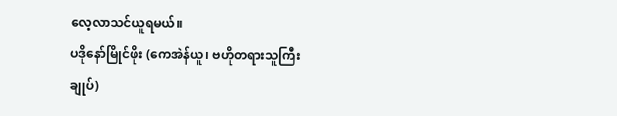လေ့လာသင်ယူရမယ်။
ပဒိုနော်မြိုင်ဖိုး (ကေအဲန်ယူ၊ ဗဟိုတရားသူကြီးချုပ်)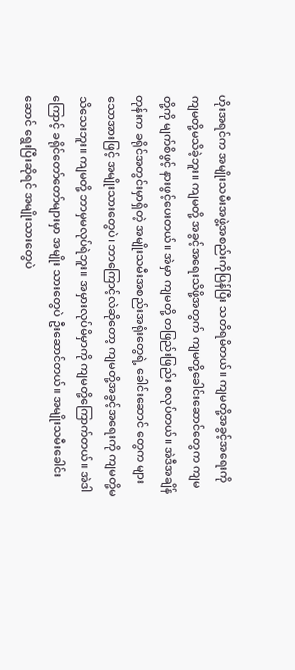ဟိုးအရင်က အမျိုးသမီးအဖွဲ့အစည်းကိုပြန်ပြီး သတိရမိတယ်။ ကျမတို့အခွင့်အရေးကို ကျမတို့မသိခဲ့ဘူး။ ကျမတို့ အခွင့်အရေးသိဖို့အတွက် ကျမတို့ခေါင်းဆောင်တွေက ကျမတို့ကို မျက်စိဖွင့် နားဖွင့်ပေးတယ်။ အဲမှာ ကျမတို့ တဖြည်းဖြည်း စလုပ်တယ်။ အဲဒီအချိန်တုန်းက ခရိုင်အတွင်းမှာရှိတဲ့ အမျိုးသမီးအစည်းအရုံးတွေရဲ့ ခေါင်းဆောင် တွေက များသောအားဖြင့် အမျိုးသားတွေပဲ၊ ဘာကြောင့်လဲဆိုတော့ ကျမတို့အခွင့်အရေးကို ကျမတို့မသိသေးဘူး။ ကျမတို့ ဘာမှမလုပ်ရဲဘူး။ အမှားလုပ်မိမှာကို ကျမတို့ကြောက်တယ်။ အဲဒါကြောင့် ခရိုင်တော်တော်များမှာ အမျိုး သားတွေပဲ ဦးဆောင်တယ်။ အမျိုးသမီးခေါင်းဆောင် ရွေးပြီးဆိုရင် အမျိုးသားတွေပဲ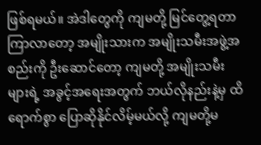ဖြစ်ရမယ်။ အဲဒါတွေကို ကျမတို့ မြင်တွေ့ရတာကြာလာတော့ အမျိုးသားက အမျိုးသမီးအဖွဲ့အစည်းကို ဦးဆောင်တော့ ကျမတို့ အမျိုးသမီးများရဲ့ အခွင့်အရေးအတွက် ဘယ်လိုနည်းနဲ့မှ ထိရောက်စွာ ပြောဆိုနိုင်လိမ့်မယ်လို့ ကျမတို့မ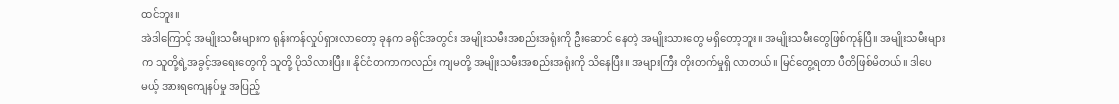ထင်ဘူး။
အဲဒါကြောင့် အမျိုးသမီးများက ရုန်းကန်လှုပ်ရှားလာတော့ ခုနက ခရိုင်အတွင်း အမျိုးသမီးအစည်းအရုံးကို ဦးဆောင် နေတဲ့ အမျိုးသားတွေ မရှိတော့ဘူး။ အမျိုးသမီးတွေဖြစ်ကုန်ပြီ။ အမျိုးသမီးများက သူတို့ရဲ့အခွင့်အရေးတွေကို သူတို့ ပိုသိလားပြီး။ နိုင်ငံတကာကလည်း ကျမတို့ အမျိုးသမီးအစည်းအရုံးကို သိနေပြီး။ အများကြီး တိုးတက်မှုရှိ လာတယ်။ မြင်တွေ့ရတာ ပီတိဖြစ်မိတယ်။ ဒါပေမယ့် အားရကျေနပ်မှု အပြည့်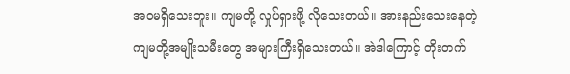အဝမရှိသေးဘူး။ ကျမတို့ လှုပ်ရှားဖို့ လိုသေးတယ်။ အားနည်းသေးနေတဲ့ ကျမတို့အမျိုးသမီးတွေ အများကြီးရှိသေးတယ်။ အဲဒါကြောင့် တိုးတက်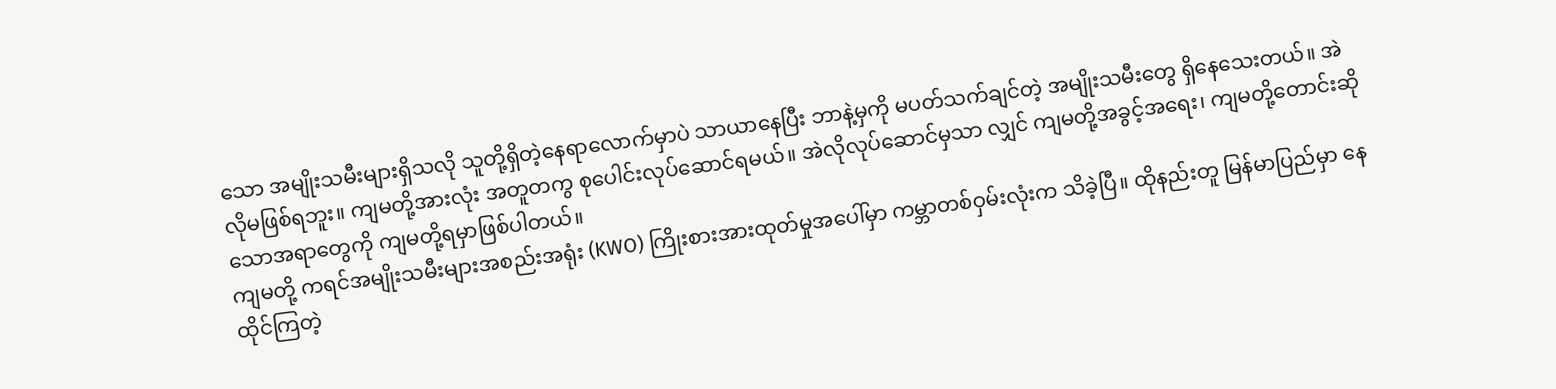သော အမျိုးသမီးများရှိသလို သူတို့ရှိတဲ့နေရာလောက်မှာပဲ သာယာနေပြီး ဘာနဲ့မှကို မပတ်သက်ချင်တဲ့ အမျိုးသမီးတွေ ရှိနေသေးတယ်။ အဲလိုမဖြစ်ရဘူး။ ကျမတို့အားလုံး အတူတကွ စုပေါင်းလုပ်ဆောင်ရမယ်။ အဲလိုလုပ်ဆောင်မှသာ လျှင် ကျမတို့အခွင့်အရေး၊ ကျမတို့တောင်းဆိုသောအရာတွေကို ကျမတို့ရမှာဖြစ်ပါတယ်။
ကျမတို့ ကရင်အမျိုးသမီးများအစည်းအရုံး (KWO) ကြိုးစားအားထုတ်မှုအပေါ်မှာ ကမ္ဘာတစ်ဝှမ်းလုံးက သိခဲ့ပြီ။ ထိုနည်းတူ မြန်မာပြည်မှာ နေထိုင်ကြတဲ့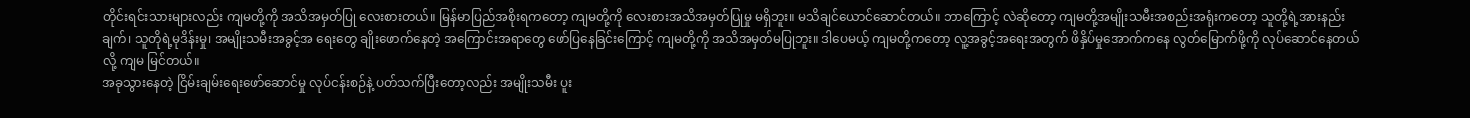တိုင်းရင်းသားများလည်း ကျမတို့ကို အသိအမှတ်ပြု လေးစားတယ်။ မြန်မာပြည်အစိုးရကတော့ ကျမတို့ကို လေးစားအသိအမှတ်ပြုမှု မရှိဘူး။ မသိချင်ယောင်ဆောင်တယ်။ ဘာကြောင့် လဲဆိုတော့ ကျမတို့အမျိုးသမီးအစည်းအရုံးကတော့ သူတို့ရဲ့အားနည်းချက်၊ သူတိုရဲ့မုဒိန်းမှု၊ အမျိုးသမီးအခွင့်အ ရေးတွေ ချိုးဖောက်နေတဲ့ အကြောင်းအရာတွေ ဖော်ပြနေခြင်းကြောင့် ကျမတို့ကို အသိအမှတ်မပြုဘူး။ ဒါပေမယ့် ကျမတို့ကတော့ လူ့အခွင့်အရေးအတွက် ဖိနှိပ်မှုအောက်ကနေ လွတ်မြောက်ဖို့ကို လုပ်ဆောင်နေတယ်လို့ ကျမ မြင်တယ်။
အခုသွားနေတဲ့ ငြိမ်းချမ်းရေးဖော်ဆောင်မှု လုပ်ငန်းစဉ်နဲ့ ပတ်သက်ပြီးတော့လည်း အမျိုးသမီး ပူး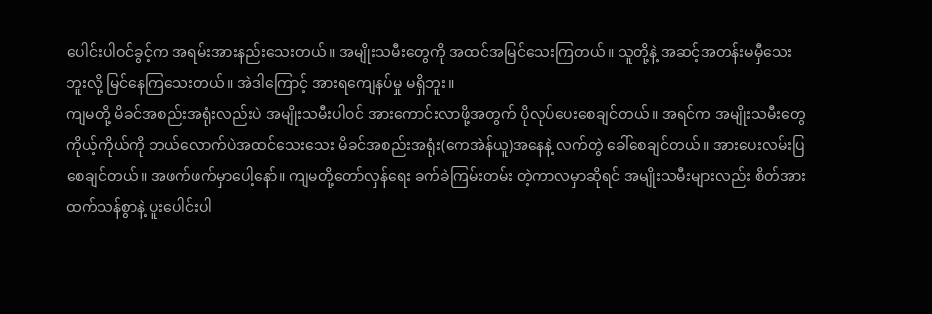ပေါင်းပါဝင်ခွင့်က အရမ်းအားနည်းသေးတယ်။ အမျိုးသမီးတွေကို အထင်အမြင်သေးကြတယ်။ သူတို့နဲ့ အဆင့်အတန်းမမှီသေးဘူးလို့ မြင်နေကြသေးတယ်။ အဲဒါကြောင့် အားရကျေနပ်မှု မရှိဘူး။
ကျမတို့ မိခင်အစည်းအရုံးလည်းပဲ အမျိုးသမီးပါဝင် အားကောင်းလာဖို့အတွက် ပိုလုပ်ပေးစေချင်တယ်။ အရင်က အမျိုးသမီးတွေ ကိုယ့်ကိုယ်ကို ဘယ်လောက်ပဲအထင်သေးသေး မိခင်အစည်းအရုံး(ကေအဲန်ယူ)အနေနဲ့ လက်တွဲ ခေါ်စေချင်တယ်။ အားပေးလမ်းပြစေချင်တယ်။ အဖက်ဖက်မှာပေါ့နော်။ ကျမတို့တော်လှန်ရေး ခက်ခဲကြမ်းတမ်း တဲ့ကာလမှာဆိုရင် အမျိုးသမီးများလည်း စိတ်အားထက်သန်စွာနဲ့ ပူးပေါင်းပါ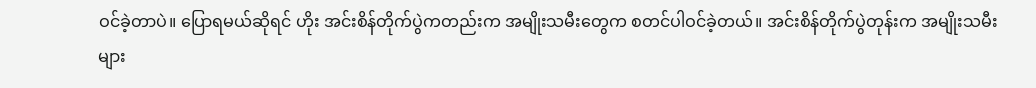ဝင်ခဲ့တာပဲ။ ပြောရမယ်ဆိုရင် ဟိုး အင်းစိန်တိုက်ပွဲကတည်းက အမျိုးသမီးတွေက စတင်ပါဝင်ခဲ့တယ်။ အင်းစိန်တိုက်ပွဲတုန်းက အမျိုးသမီးများ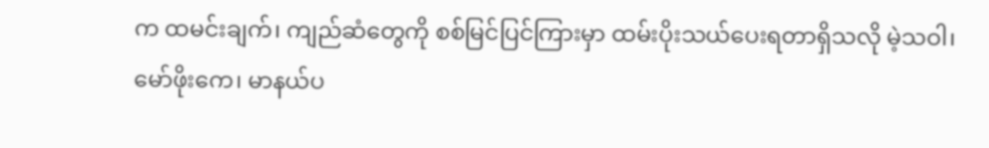က ထမင်းချက်၊ ကျည်ဆံတွေကို စစ်မြင်ပြင်ကြားမှာ ထမ်းပိုးသယ်ပေးရတာရှိသလို မဲ့သဝါ၊ မော်ဖိုးကေ၊ မာနယ်ပ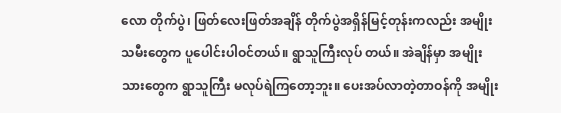လော တိုက်ပွဲ၊ ဖြတ်လေးဖြတ်အချိန် တိုက်ပွဲအရှိန်မြင့်တုန်းကလည်း အမျိုးသမီးတွေက ပူပေါင်းပါဝင်တယ်။ ရွာသူကြီးလုပ် တယ်။ အဲချိန်မှာ အမျိုးသားတွေက ရွာသူကြီး မလုပ်ရဲကြတော့ဘူး။ ပေးအပ်လာတဲ့တာဝန်ကို အမျိုး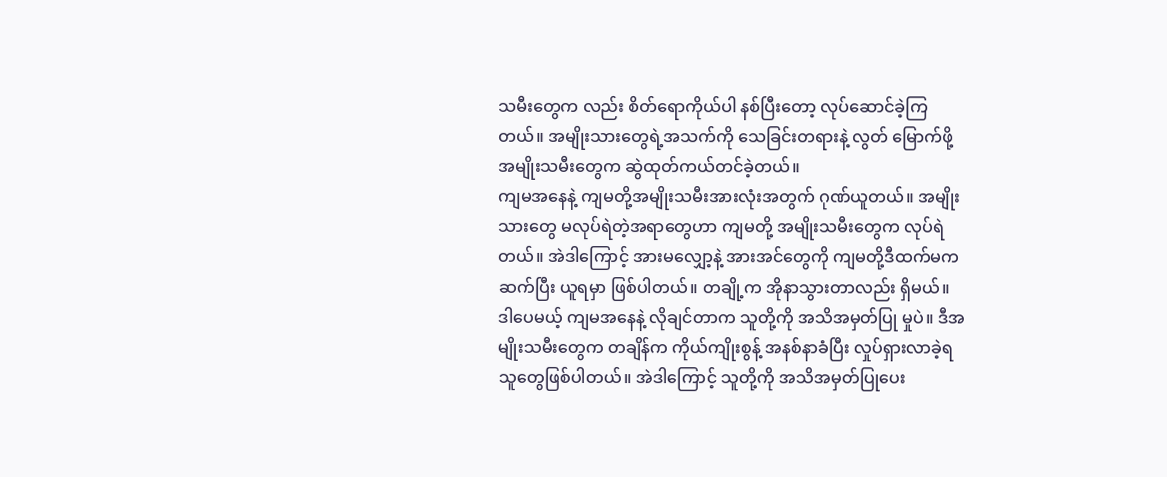သမီးတွေက လည်း စိတ်ရောကိုယ်ပါ နစ်ပြီးတော့ လုပ်ဆောင်ခဲ့ကြတယ်။ အမျိုးသားတွေရဲ့အသက်ကို သေခြင်းတရားနဲ့ လွတ် မြောက်ဖို့ အမျိုးသမီးတွေက ဆွဲထုတ်ကယ်တင်ခဲ့တယ်။
ကျမအနေနဲ့ ကျမတို့အမျိုးသမီးအားလုံးအတွက် ဂုဏ်ယူတယ်။ အမျိုးသားတွေ မလုပ်ရဲတဲ့အရာတွေဟာ ကျမတို့ အမျိုးသမီးတွေက လုပ်ရဲတယ်။ အဲဒါကြောင့် အားမလျှော့နဲ့ အားအင်တွေကို ကျမတို့ဒီထက်မက ဆက်ပြီး ယူရမှာ ဖြစ်ပါတယ်။ တချို့က အိုနာသွားတာလည်း ရှိမယ်။ ဒါပေမယ့် ကျမအနေနဲ့ လိုချင်တာက သူတို့ကို အသိအမှတ်ပြု မှုပဲ။ ဒီအမျိုးသမီးတွေက တချိန်က ကိုယ်ကျိုးစွန့် အနစ်နာခံပြီး လှုပ်ရှားလာခဲ့ရသူတွေဖြစ်ပါတယ်။ အဲဒါကြောင့် သူတို့ကို အသိအမှတ်ပြုပေး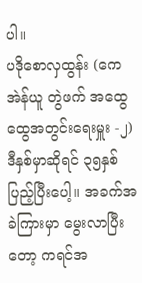ပါ။
ပဒိုစောလှထွန်း (ကေအဲန်ယူ တွဲဖက် အထွေထွေအတွင်းရေးမှူး -၂)
ဒီနှစ်မှာဆိုရင် ၃၅နှစ် ပြည့်ပြီးပေါ့။ အခက်အခဲကြားမှာ မွေးလာပြီးတော့ ကရင်အ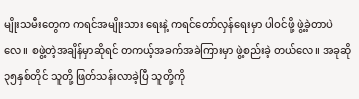မျိုးသမီးတွေက ကရင်အမျိုးသား ရေးနဲ့ ကရင်တော်လှန်ရေးမှာ ပါဝင်ဖို့ ဖွဲ့ခဲ့တာပဲလေ။ စဖွဲ့တဲ့အချိန်မှာဆိုရင် တကယ့်အခက်အခဲကြားမှာ ဖွဲ့စည်းခဲ့ တယ်လေ။ အခုဆို ၃၅နှစ်တိုင် သူတို့ ဖြတ်သန်းလာခဲ့ပြီ သူတို့ကို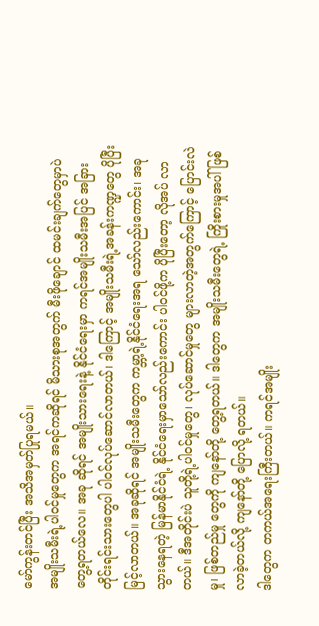မော်ကွန်းတင်ပြီး အသိအမှတ်ပြုရမယ်။
အမျိုးသမီးရဲ့ပါဝင်မှုတွေက အရင်ကဆိုရင် မိသားစုအတွက် မီးဖိုချောင် ထမင်းချက်တွေမှာပဲ တွေ့ရတယ်လေ။ အခု ဆိုရင် အမျိုးသားရေးနဲ့ နိုင်ငံရေးမှာ ကရင်အမျိုးသမီးအပြင် အခြားတိုင်းရင်းသားတွေပါ ပါဝင်လုပ်ဆောင်လာတယ်၊ ဒါကြောင့် အမျိုးသမီးရဲ့အခန်းကဏ္ဍတွေ ပိုပြီးမြင့်လာတယ်။ အခုဆိုရင် အမျိုးသမီးတွေက ကမ္ဘာ့ရဲ့နိုင်ငံရေးအရ သော်လည်းကောင်း၊ အခုသွားနေရတဲ့ မြန်မာနိုင်ငံရဲ့ နိုင်ငံရေးမှာသော်လည်းကောင်း ပါဝင်ဖို့က ပိုပြီးတော့ လိုအပ် လာတယ်။ ဒီအတိုင်းပဲ သူတို့ရဲ့ပါဝင်မှုတွေ၊ လုပ်ဆောင်မှုတွေ များလာတဲ့အတွက်ကြောင့် ပြောင်းလဲမှု၊ ဖြစ်တည်မှု တွေကို ကျနော်တို့ တွေ့ရတယ်။ ဒါတွေက အမျိုးသမီးတွေရဲ့ ကြိုးစားမှုအပါ် ဖြစ်လာခဲ့တယ်လို့ ကျနော်တို့ ပြောလို့ ရတယ်။
ဒါတွေက တကယ်အရေးကြီးတယ်။ ကရင်အမျိုး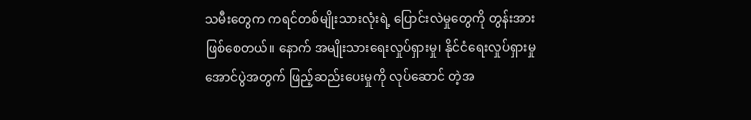သမီးတွေက ကရင်တစ်မျိုးသားလုံးရဲ့ ပြောင်းလဲမှုတွေကို တွန်းအား ဖြစ်စေတယ်။ နောက် အမျိုးသားရေးလှုပ်ရှားမှု၊ နိုင်ငံရေးလှုပ်ရှားမှုအောင်ပွဲအတွက် ဖြည့်ဆည်းပေးမှုကို လုပ်ဆောင် တဲ့အ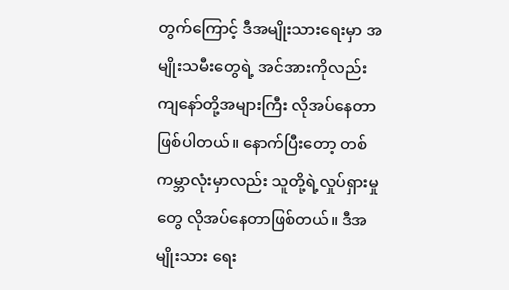တွက်ကြောင့် ဒီအမျိုးသားရေးမှာ အမျိုးသမီးတွေရဲ့ အင်အားကိုလည်း ကျနော်တို့အများကြီး လိုအပ်နေတာ ဖြစ်ပါတယ်။ နောက်ပြီးတော့ တစ်ကမ္ဘာလုံးမှာလည်း သူတို့ရဲ့လှုပ်ရှားမှုတွေ လိုအပ်နေတာဖြစ်တယ်။ ဒီအမျိုးသား ရေး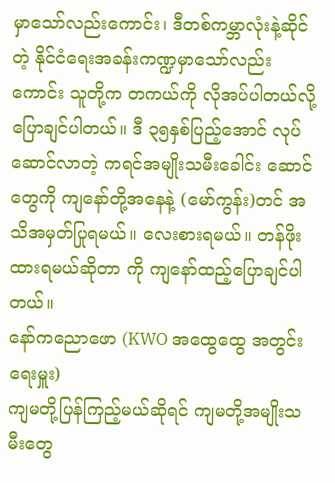မှာသော်လည်းကောင်း၊ ဒီတစ်ကမ္ဘာလုံးနဲ့ဆိုင်တဲ့ နိုင်ငံရေးအခန်းကဏ္ဍမှာသော်လည်းကောင်း သူတို့က တကယ်ကို လိုအပ်ပါတယ်လို့ ပြောချင်ပါတယ်။ ဒီ ၃၅နှစ်ပြည့်အောင် လုပ်ဆောင်လာတဲ့ ကရင်အမျိုးသမီးခေါင်း ဆောင်တွေကို ကျနော်တို့အနေနဲ့ (မော်ကွန်း)တင် အသိအမှတ်ပြုရမယ်။ လေးစားရမယ်။ တန်ဖိုးထားရမယ်ဆိုတာ ကို ကျနော်ထည့်ပြောချင်ပါတယ်။
နော်ကညောဖော (KWO အထွေထွေ အတွင်းရေးမှူး)
ကျမတို့ပြန်ကြည့်မယ်ဆိုရင် ကျမတို့အမျိုးသမီးတွေ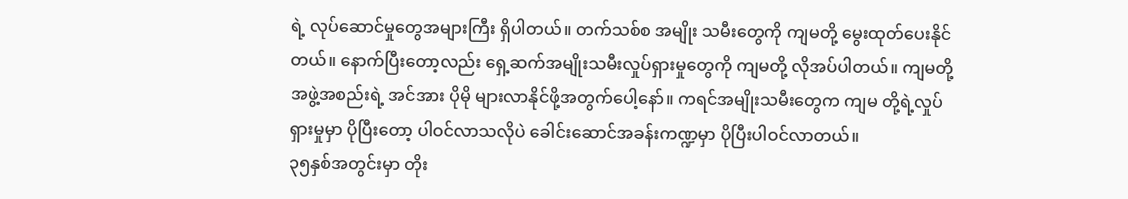ရဲ့ လုပ်ဆောင်မှုတွေအများကြီး ရှိပါတယ်။ တက်သစ်စ အမျိုး သမီးတွေကို ကျမတို့ မွေးထုတ်ပေးနိုင်တယ်။ နောက်ပြီးတော့လည်း ရှေ့ဆက်အမျိုးသမီးလှုပ်ရှားမှုတွေကို ကျမတို့ လိုအပ်ပါတယ်။ ကျမတို့ အဖွဲ့အစည်းရဲ့ အင်အား ပိုမို များလာနိုင်ဖို့အတွက်ပေါ့နော်။ ကရင်အမျိုးသမီးတွေက ကျမ တို့ရဲ့လှုပ်ရှားမှုမှာ ပိုပြီးတော့ ပါဝင်လာသလိုပဲ ခေါင်းဆောင်အခန်းကဏ္ဍမှာ ပိုပြီးပါဝင်လာတယ်။
၃၅နှစ်အတွင်းမှာ တိုး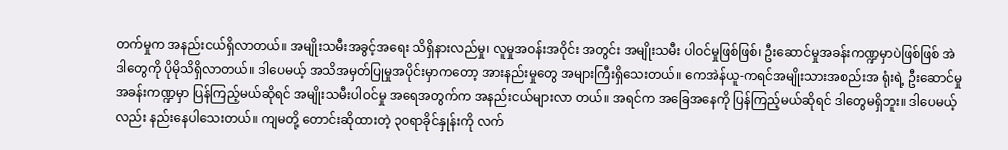တက်မှုက အနည်းငယ်ရှိလာတယ်။ အမျိုးသမီးအခွင့်အရေး သိရှိနားလည်မှု၊ လူမှုအဝန်းအဝိုင်း အတွင်း အမျိုးသမီး ပါဝင်မှုဖြစ်ဖြစ်၊ ဦးဆောင်မှုအခန်းကဏ္ဍမှာပဲဖြစ်ဖြစ် အဲဒါတွေကို ပိုမိုသိရှိလာတယ်။ ဒါပေမယ့် အသိအမှတ်ပြုမှုအပိုင်းမှာကတော့ အားနည်းမှုတွေ အများကြီးရှိသေးတယ်။ ကေအဲန်ယူ-ကရင်အမျိုးသားအစည်းအ ရုံးရဲ့ ဦးဆောင်မှုအခန်းကဏ္ဍမှာ ပြန်ကြည့်မယ်ဆိုရင် အမျိုးသမီးပါဝင်မှု အရေအတွက်က အနည်းငယ်များလာ တယ်။ အရင်က အခြေအနေကို ပြန်ကြည့်မယ်ဆိုရင် ဒါတွေမရှိဘူး။ ဒါပေမယ့်လည်း နည်းနေပါသေးတယ်။ ကျမတို့ တောင်းဆိုထားတဲ့ ၃၀ရာခိုင်နှုန်းကို လက်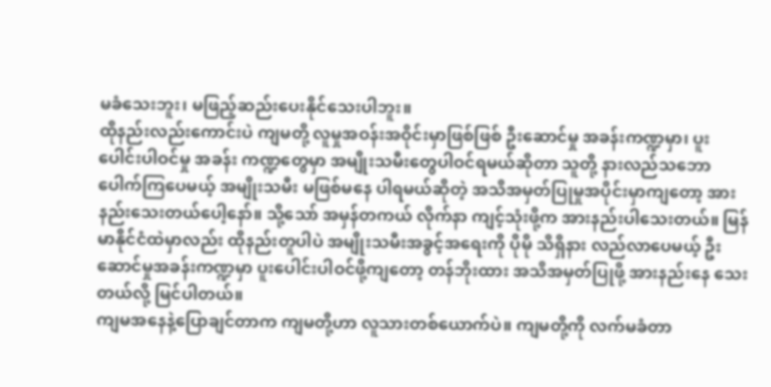မခံသေးဘူး၊ မဖြည့်ဆည်းပေးနိုင်သေးပါဘူး။
ထိုနည်းလည်းကောင်းပဲ ကျမတို့ လူမှုအဝန်းအဝိုင်းမှာဖြစ်ဖြစ် ဦးဆောင်မှု အခန်းကဏ္ဍမှာ၊ ပူးပေါင်းပါဝင်မှု အခန်း ကဏ္ဍတွေမှာ အမျိုးသမီးတွေပါဝင်ရမယ်ဆိုတာ သူတို့ နားလည်သဘောပေါက်ကြပေမယ့် အမျိုးသမီး မဖြစ်မနေ ပါရမယ်ဆိုတဲ့ အသိအမှတ်ပြုမှုအပိုင်းမှာကျတော့ အားနည်းသေးတယ်ပေါ့နော်။ သို့သော် အမှန်တကယ် လိုက်နာ ကျင့်သုံးဖို့က အားနည်းပါသေးတယ်။ မြန်မာနိုင်ငံထဲမှာလည်း ထိုနည်းတူပါပဲ အမျိုးသမီးအခွင့်အရေးကို ပိုမို သိရှိနား လည်လာပေမယ့် ဦးဆောင်မှုအခန်းကဏ္ဍမှာ ပူးပေါင်းပါဝင်ဖို့ကျတော့ တန်ဘိုးထား အသိအမှတ်ပြုဖို့ အားနည်းနေ သေးတယ်လို့ မြင်ပါတယ်။
ကျမအနေနဲ့ပြောချင်တာက ကျမတို့ဟာ လူသားတစ်ယောက်ပဲ။ ကျမတို့ကို လက်မခံတာ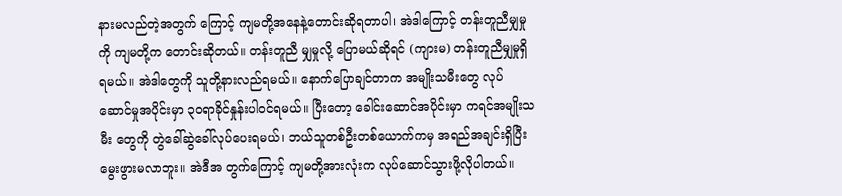နားမလည်တဲ့အတွက် ကြောင့် ကျမတို့အနေနဲ့တောင်းဆိုရတာပါ၊ အဲဒါကြောင့် တန်းတူညီမျှမှုကို ကျမတို့က တောင်းဆိုတယ်။ တန်းတူညီ မျှမှုလို့ ပြောမယ်ဆိုရင် (ကျားမ) တန်းတူညီမျှမှုရှိရမယ်။ အဲဒါတွေကို သူတို့နားလည်ရမယ်။ နောက်ပြောချင်တာက အမျိုးသမီးတွေ လုပ်ဆောင်မှုအပိုင်းမှာ ၃၀ရာခိုင်နှုန်းပါဝင်ရမယ်။ ပြီးတော့ ခေါင်းဆောင်အပိုင်းမှာ ကရင်အမျိုးသမီး တွေကို တွဲခေါ်ဆွဲခေါ်လုပ်ပေးရမယ်၊ ဘယ်သူတစ်ဦးတစ်ယောက်ကမှ အရည်အချင်းရှိပြီး မွေးဖွားမလာဘူး။ အဲဒီအ တွက်ကြောင့် ကျမတို့အားလုံးက လုပ်ဆောင်သွားဖို့လိုပါတယ်။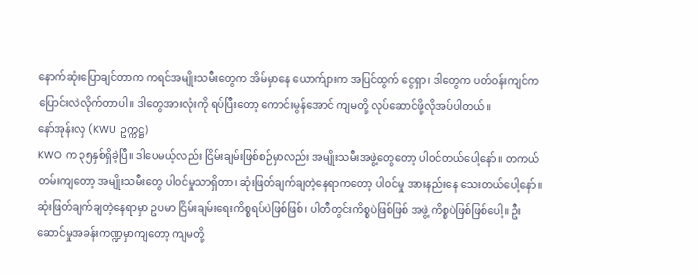နောက်ဆုံးပြောချင်တာက ကရင်အမျိုးသမီးတွေက အိမ်မှာနေ ယောက်ျားက အပြင်ထွက် ငွေရှာ၊ ဒါတွေက ပတ်ဝန်းကျင်က ပြောင်းလဲလိုက်တာပါ။ ဒါတွေအားလုံးကို ရပ်ပြီးတော့ ကောင်းမွန်အောင် ကျမတို့ လုပ်ဆောင်ဖို့လိုအပ်ပါတယ်။
နော်အုန်းလှ (KWU ဥက္ကဋ္ဌ)
KWO က ၃၅နှစ်ရှိခဲ့ပြီ။ ဒါပေမယ့်လည်း ငြိမ်းချမ်းဖြစ်စဉ်မှာလည်း အမျိုးသမီးအဖွဲ့တွေတော့ ပါဝင်တယ်ပေါ့နော်။ တကယ်တမ်းကျတော့ အမျိုးသမီးတွေ ပါဝင်မှုသာရှိတာ၊ ဆုံးဖြတ်ချက်ချတဲ့နေရာကတော့ ပါဝင်မှု အားနည်းနေ သေးတယ်ပေါ့နော်။ ဆုံးဖြတ်ချက်ချတဲ့နေရာမှာ ဥပမာ ငြိမ်းချမ်းရေးကိစ္စရပ်ပဲဖြစ်ဖြစ်၊ ပါတီတွင်းကိစ္စပဲဖြစ်ဖြစ် အဖွဲ့ ကိစ္စပဲဖြစ်ဖြစ်ပေါ့။ ဦးဆောင်မှုအခန်းကဏ္ဍမှာကျတော့ ကျမတို့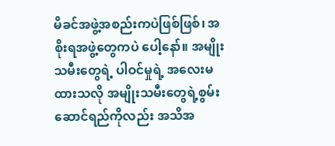မိခင်အဖွဲ့အစည်းကပဲဖြစ်ဖြစ်၊ အစိုးရအဖွဲ့တွေကပဲ ပေါ့နော်။ အမျိုးသမီးတွေရဲ့ ပါဝင်မှုရဲ့ အလေးမထားသလို အမျိုးသမီးတွေရဲ့စွမ်းဆောင်ရည်ကိုလည်း အသိအ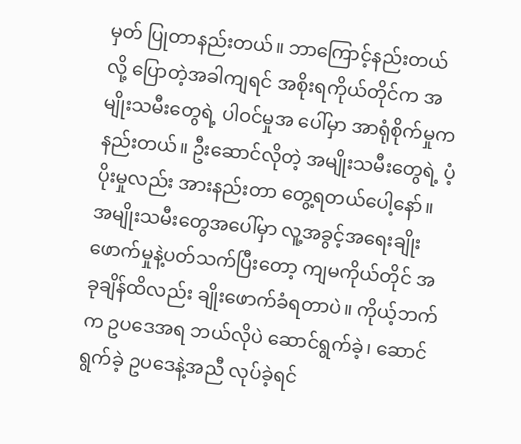မှတ် ပြုတာနည်းတယ်။ ဘာကြောင့်နည်းတယ်လို့ ပြောတဲ့အခါကျရင် အစိုးရကိုယ်တိုင်က အမျိုးသမီးတွေရဲ့ ပါဝင်မှုအ ပေါ်မှာ အာရုံစိုက်မှုက နည်းတယ်။ ဦးဆောင်လိုတဲ့ အမျိုးသမီးတွေရဲ့ ပံ့ပိုးမှုလည်း အားနည်းတာ တွေ့ရတယ်ပေါ့နော်။
အမျိုးသမီးတွေအပေါ်မှာ လူ့အခွင့်အရေးချိုးဖောက်မှုနဲ့ပတ်သက်ပြီးတော့ ကျမကိုယ်တိုင် အခုချိန်ထိလည်း ချိုးဖောက်ခံရတာပဲ။ ကိုယ့်ဘက်က ဥပဒေအရ ဘယ်လိုပဲ ဆောင်ရွက်ခဲ့၊ ဆောင်ရွက်ခဲ့ ဥပဒေနဲ့အညီ လုပ်ခဲ့ရင်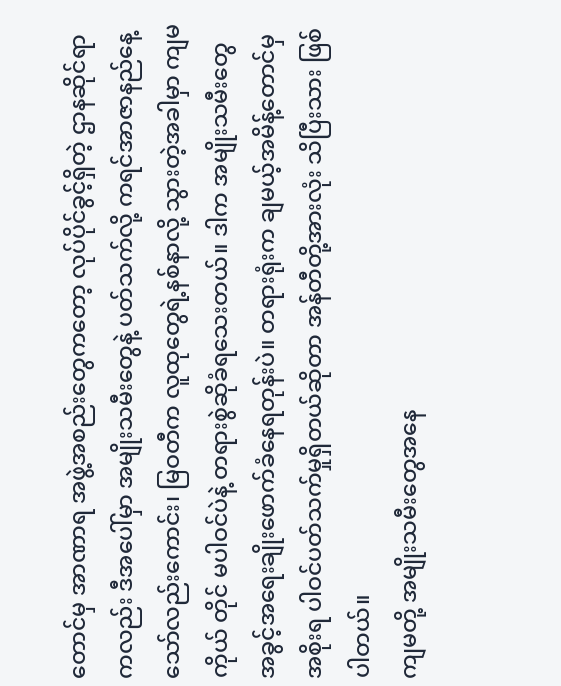တောင်မှ အာဏာရ အဖွဲ့အစည်းတွေကတော့ လုပ်ပိုင်ခွင့်ရှိတဲ့ ဌာနဆိုင်ရာကလည်း ဒီအပေါ်မှာ အမျိုးသမီးတွေနဲ့ ပတ်သက်လို့ ကရင်အာဇာနည်နေ့သော်လည်းကောင်း၊ မြဝတီက လူထုတွေရဲ့နစ်နာလို့ သွားတဲ့အခါမှာ ကျမကိုယ် တိုင် မပါဝင်ပဲနဲ့ တရားစွဲဆိုခံရသေးတယ်။ ဒါက အမျိုးသမီးတွေ အခွင့်အရေးချိုးဖောက်ခံနေရတုန်းပဲ။ တရားရုံးက ချမယ့်အမိန့်တောင်မှ အစိုးရ ပါဝင်ပတ်သက်မှုရှိတယ်ဆိုတာ အန်တီတို့အားလုံး သိပြီးသား ဖြစ်ပါတယ်။
ကျမတို့ အမျိုးသမီးတွေအနေ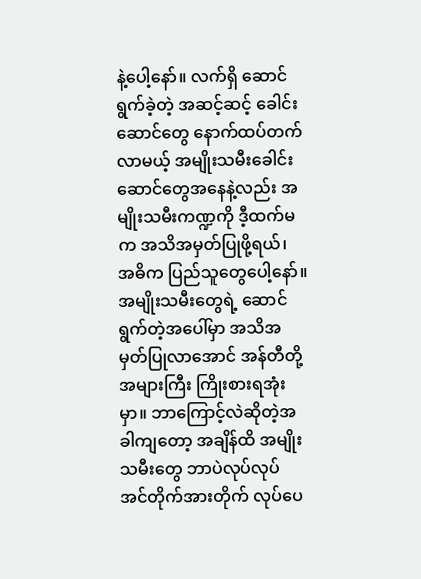နဲ့ပေါ့နော်။ လက်ရှိ ဆောင်ရွက်ခဲ့တဲ့ အဆင့်ဆင့် ခေါင်းဆောင်တွေ နောက်ထပ်တက် လာမယ့် အမျိုးသမီးခေါင်းဆောင်တွေအနေနဲ့လည်း အမျိုးသမီးကဏ္ဍကို ဒီ့ထက်မက အသိအမှတ်ပြုဖို့ရယ်၊ အဓိက ပြည်သူတွေပေါ့နော်။ အမျိုးသမီးတွေရဲ့ ဆောင်ရွက်တဲ့အပေါ်မှာ အသိအမှတ်ပြုလာအောင် အန်တီတို့ အများကြီး ကြိုးစားရအုံးမှာ။ ဘာကြောင့်လဲဆိုတဲ့အခါကျတော့ အချိန်ထိ အမျိုးသမီးတွေ ဘာပဲလုပ်လုပ် အင်တိုက်အားတိုက် လုပ်ပေ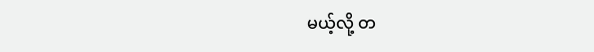မယ့်လို့ တ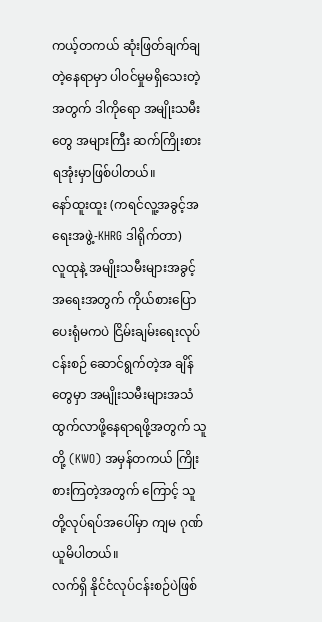ကယ့်တကယ် ဆုံးဖြတ်ချက်ချတဲ့နေရာမှာ ပါဝင်မှုမရှိသေးတဲ့အတွက် ဒါကိုရော အမျိုးသမီးတွေ အများကြီး ဆက်ကြိုးစားရအုံးမှာဖြစ်ပါတယ်။
နော်ထူးထူး (ကရင်လူ့အခွင့်အရေးအဖွဲ့-KHRG ဒါရိုက်တာ)
လူထုနဲ့ အမျိုးသမီးများအခွင့်အရေးအတွက် ကိုယ်စားပြောပေးရုံမကပဲ ငြိမ်းချမ်းရေးလုပ်ငန်းစဉ် ဆောင်ရွက်တဲ့အ ချိန်တွေမှာ အမျိုးသမီးများအသံ ထွက်လာဖို့နေရာရဖို့အတွက် သူတို့ (KWO) အမှန်တကယ် ကြိုးစားကြတဲ့အတွက် ကြောင့် သူတို့လုပ်ရပ်အပေါ်မှာ ကျမ ဂုဏ်ယူမိပါတယ်။
လက်ရှိ နိုင်ငံလုပ်ငန်းစဉ်ပဲဖြစ်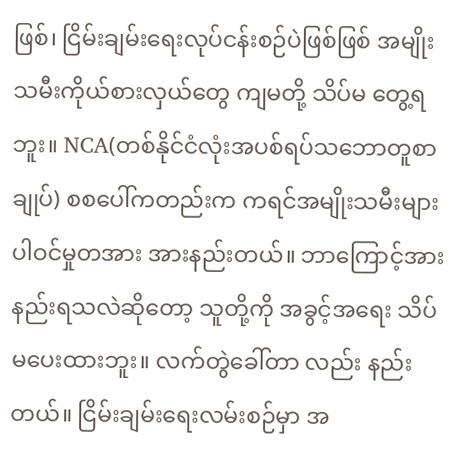ဖြစ်၊ ငြိမ်းချမ်းရေးလုပ်ငန်းစဉ်ပဲဖြစ်ဖြစ် အမျိုးသမီးကိုယ်စားလှယ်တွေ ကျမတို့ သိပ်မ တွေ့ရဘူး။ NCA(တစ်နိုင်ငံလုံးအပစ်ရပ်သဘောတူစာချုပ်) စစပေါ်ကတည်းက ကရင်အမျိုးသမီးများ ပါဝင်မှုတအား အားနည်းတယ်။ ဘာကြောင့်အားနည်းရသလဲဆိုတော့ သူတို့ကို အခွင့်အရေး သိပ်မပေးထားဘူး။ လက်တွဲခေါ်တာ လည်း နည်းတယ်။ ငြိမ်းချမ်းရေးလမ်းစဉ်မှာ အ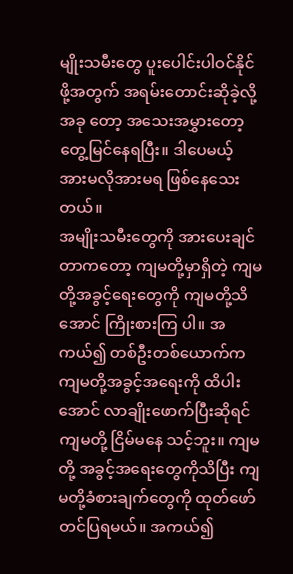မျိုးသမီးတွေ ပူးပေါင်းပါဝင်နိုင်ဖို့အတွက် အရမ်းတောင်းဆိုခဲ့လို့ အခု တော့ အသေးအမွှားတော့ တွေ့မြင်နေရပြီး။ ဒါပေမယ့် အားမလိုအားမရ ဖြစ်နေသေးတယ်။
အမျိုးသမီးတွေကို အားပေးချင်တာကတော့ ကျမတို့မှာရှိတဲ့ ကျမတို့အခွင့်ရေးတွေကို ကျမတို့သိအောင် ကြိုးစားကြ ပါ။ အကယ်၍ တစ်ဦးတစ်ယောက်က ကျမတို့အခွင့်အရေးကို ထိပါးအောင် လာချိုးဖောက်ပြီးဆိုရင် ကျမတို့ ငြိမ်မနေ သင့်ဘူး။ ကျမတို့ အခွင့်အရေးတွေကိုသိပြီး ကျမတို့ခံစားချက်တွေကို ထုတ်ဖော်တင်ပြရမယ်။ အကယ်၍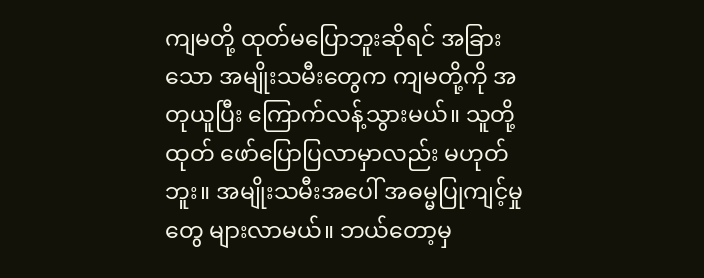ကျမတို့ ထုတ်မပြောဘူးဆိုရင် အခြားသော အမျိုးသမီးတွေက ကျမတို့ကို အတုယူပြီး ကြောက်လန့်သွားမယ်။ သူတို့ထုတ် ဖော်ပြောပြလာမှာလည်း မဟုတ်ဘူး။ အမျိုးသမီးအပေါ် အဓမ္မပြုကျင့်မှုတွေ များလာမယ်။ ဘယ်တော့မှ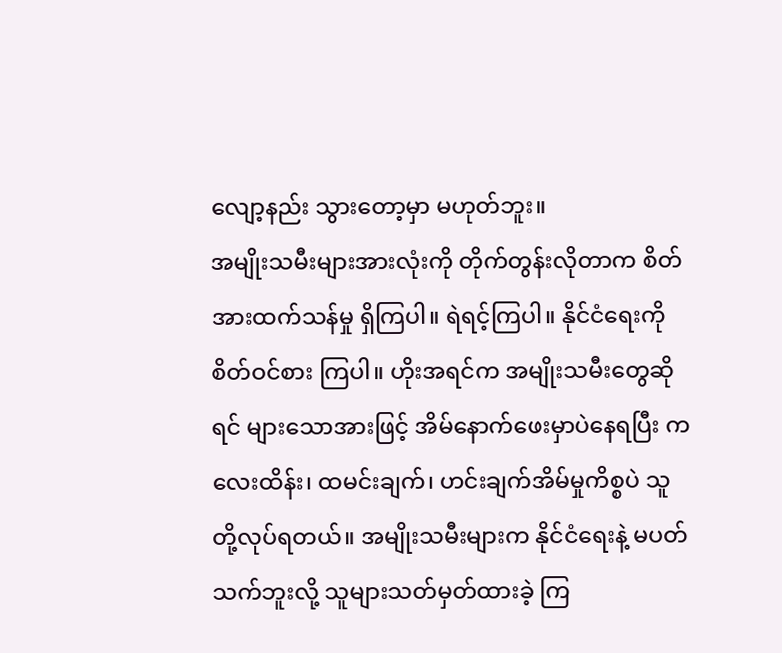လျော့နည်း သွားတော့မှာ မဟုတ်ဘူး။
အမျိုးသမီးများအားလုံးကို တိုက်တွန်းလိုတာက စိတ်အားထက်သန်မှု ရှိကြပါ။ ရဲရင့်ကြပါ။ နိုင်ငံရေးကို စိတ်ဝင်စား ကြပါ။ ဟိုးအရင်က အမျိုးသမီးတွေဆိုရင် များသောအားဖြင့် အိမ်နောက်ဖေးမှာပဲနေရပြီး ကလေးထိန်း၊ ထမင်းချက်၊ ဟင်းချက်အိမ်မှုကိစ္စပဲ သူတို့လုပ်ရတယ်။ အမျိုးသမီးများက နိုင်ငံရေးနဲ့ မပတ်သက်ဘူးလို့ သူများသတ်မှတ်ထားခဲ့ ကြ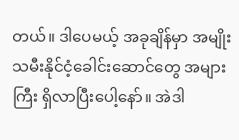တယ်။ ဒါပေမယ့် အခုချိန်မှာ အမျိုးသမီးနိုင်ငံ့ခေါင်းဆောင်တွေ အများကြီး ရှိလာပြီးပေါ့နော်။ အဲဒါ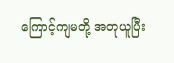ကြောင့်ကျမတို့ အတုယူပြီး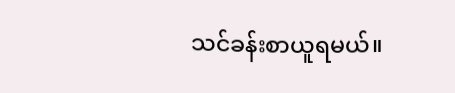သင်ခန်းစာယူရမယ်။